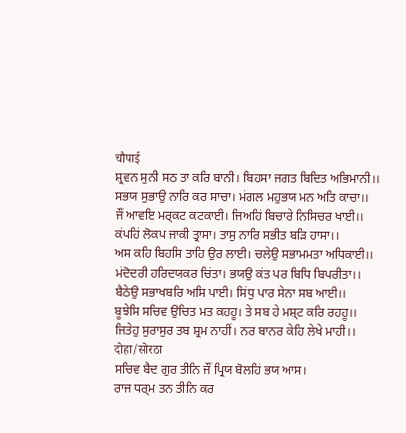चौपाई
ਸ਼੍ਰਵਨ ਸੁਨੀ ਸਠ ਤਾ ਕਰਿ ਬਾਨੀ। ਬਿਹਸਾ ਜਗਤ ਬਿਦਿਤ ਅਭਿਮਾਨੀ।।
ਸਭਯ ਸੁਭਾਉ ਨਾਰਿ ਕਰ ਸਾਚਾ। ਮਂਗਲ ਮਹੁਭਯ ਮਨ ਅਤਿ ਕਾਚਾ।।
ਜੌਂ ਆਵਇ ਮਰ੍ਕਟ ਕਟਕਾਈ। ਜਿਅਹਿਂ ਬਿਚਾਰੇ ਨਿਸਿਚਰ ਖਾਈ।।
ਕਂਪਹਿਂ ਲੋਕਪ ਜਾਕੀ ਤ੍ਰਾਸਾ। ਤਾਸੁ ਨਾਰਿ ਸਭੀਤ ਬਡ਼ਿ ਹਾਸਾ।।
ਅਸ ਕਹਿ ਬਿਹਸਿ ਤਾਹਿ ਉਰ ਲਾਈ। ਚਲੇਉ ਸਭਾਮਮਤਾ ਅਧਿਕਾਈ।।
ਮਂਦੋਦਰੀ ਹਰਿਦਯਕਰ ਚਿਂਤਾ। ਭਯਉ ਕਂਤ ਪਰ ਬਿਧਿ ਬਿਪਰੀਤਾ।।
ਬੈਠੇਉ ਸਭਾਖਬਰਿ ਅਸਿ ਪਾਈ। ਸਿਂਧੁ ਪਾਰ ਸੇਨਾ ਸਬ ਆਈ।।
ਬੂਝੇਸਿ ਸਚਿਵ ਉਚਿਤ ਮਤ ਕਹਹੂ। ਤੇ ਸਬ ਹੇ ਮਸ਼੍ਟ ਕਰਿ ਰਹਹੂ।।
ਜਿਤੇਹੁ ਸੁਰਾਸੁਰ ਤਬ ਸ਼੍ਰਮ ਨਾਹੀਂ। ਨਰ ਬਾਨਰ ਕੇਹਿ ਲੇਖੇ ਮਾਹੀ।।
दोहा/सोरठा
ਸਚਿਵ ਬੈਦ ਗੁਰ ਤੀਨਿ ਜੌਂ ਪ੍ਰਿਯ ਬੋਲਹਿਂ ਭਯ ਆਸ।
ਰਾਜ ਧਰ੍ਮ ਤਨ ਤੀਨਿ ਕਰ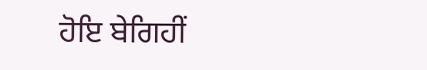ਹੋਇ ਬੇਗਿਹੀਂ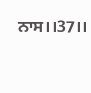ਨਾਸ।।37।।